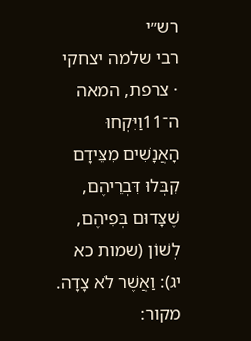רש״י
רבי שלמה יצחקי · צרפת, המאה ה־11וַיִּקְחוּ הָאֲנָשִׁים מִצֵּידָם קִבְּלוּ דִּבְרֵיהֶם, שֶׁצָּדוּם בְּפִיהֶם, לְשׁוֹן (שמות כא יג): וַאֲשֶׁר לֹא צָדָה.
מקור: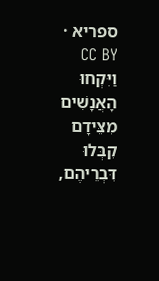ספריא · CC BY
וַיִּקְחוּ הָאֲנָשִׁים מִצֵּידָם קִבְּלוּ דִּבְרֵיהֶם,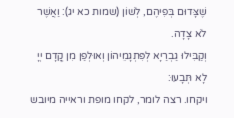שֶׁצָּדוּם בְּפִיהֶם, לְשׁוֹן (שמות כא יג): וַאֲשֶׁר לֹא צָדָה.
וְקַבִּילוּ גַבְרַיָא לְפִּתְגָמֵיהוֹן וְאוּלְפַן מִן קֳדָם יְיָ לָא תְּבָעוּ:
ויקחו. רצה לומר, לקחו מופת וראייה מיובש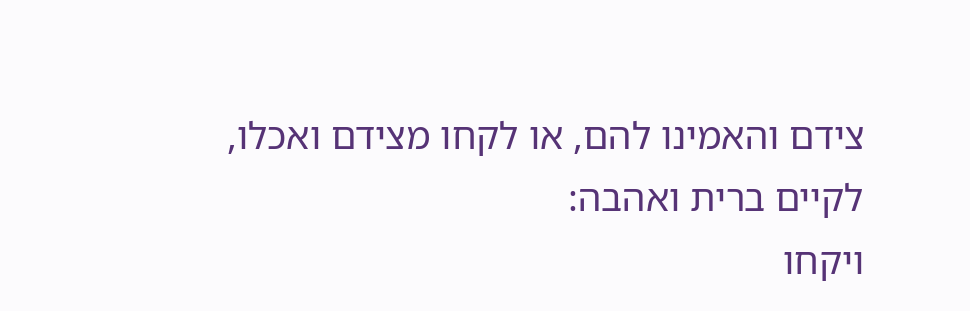צידם והאמינו להם, או לקחו מצידם ואכלו, לקיים ברית ואהבה:
ויקחו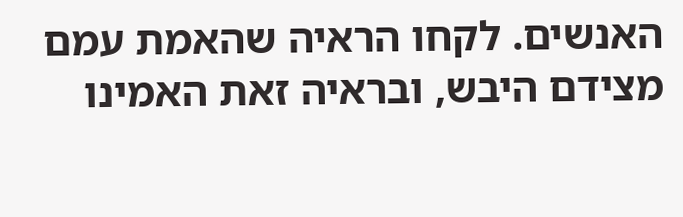האנשים. לקחו הראיה שהאמת עמם מצידם היבש, ובראיה זאת האמינו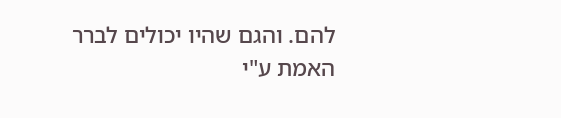להם. והגם שהיו יכולים לברר האמת ע"י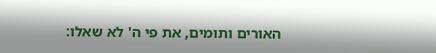האורים ותומים, את פי ה' לא שאלו: